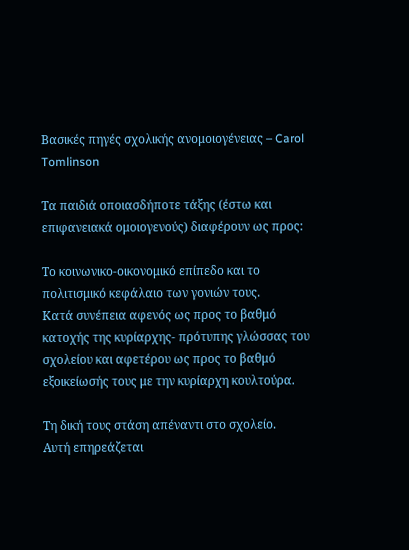Βασικές πηγές σχολικής ανομοιογένειας – Carol Tomlinson

Τα παιδιά οποιασδήποτε τάξης (έστω και επιφανειακά ομοιογενούς) διαφέρουν ως προς:

Το κοινωνικο-οικονομικό επίπεδο και το πολιτισμικό κεφάλαιο των γονιών τους.
Κατά συνέπεια αφενός ως προς το βαθμό κατοχής της κυρίαρχης- πρότυπης γλώσσας του σχολείου και αφετέρου ως προς το βαθμό εξοικείωσής τους με την κυρίαρχη κουλτούρα.

Τη δική τους στάση απέναντι στο σχολείο.
Αυτή επηρεάζεται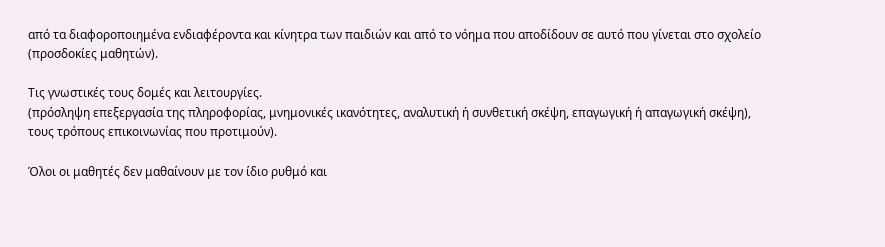από τα διαφοροποιημένα ενδιαφέροντα και κίνητρα των παιδιών και από το νόημα που αποδίδουν σε αυτό που γίνεται στο σχολείο (προσδοκίες μαθητών).

Τις γνωστικές τους δομές και λειτουργίες.
(πρόσληψη επεξεργασία της πληροφορίας, μνημονικές ικανότητες, αναλυτική ή συνθετική σκέψη, επαγωγική ή απαγωγική σκέψη), τους τρόπους επικοινωνίας που προτιμούν).

Όλοι οι μαθητές δεν μαθαίνουν με τον ίδιο ρυθμό και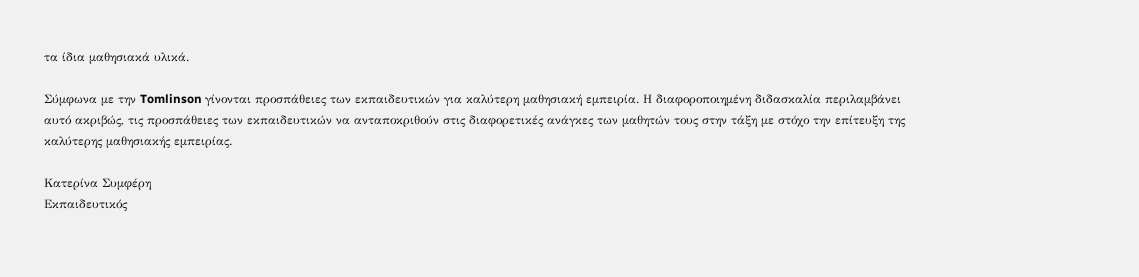τα ίδια μαθησιακά υλικά.

Σύμφωνα με την Tomlinson γίνονται προσπάθειες των εκπαιδευτικών για καλύτερη μαθησιακή εμπειρία. Η διαφοροποιημένη διδασκαλία περιλαμβάνει αυτό ακριβώς, τις προσπάθειες των εκπαιδευτικών να ανταποκριθούν στις διαφορετικές ανάγκες των μαθητών τους στην τάξη με στόχο την επίτευξη της καλύτερης μαθησιακής εμπειρίας.

Κατερίνα Συμφέρη
Εκπαιδευτικός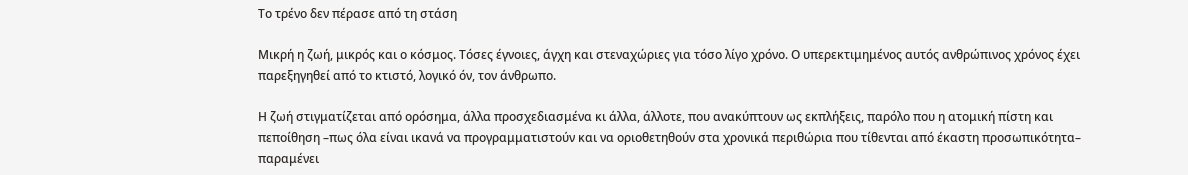Το τρένο δεν πέρασε από τη στάση

Μικρή η ζωή, μικρός και ο κόσμος. Τόσες έγνοιες, άγχη και στεναχώριες για τόσο λίγο χρόνο. Ο υπερεκτιμημένος αυτός ανθρώπινος χρόνος έχει παρεξηγηθεί από το κτιστό, λογικό όν, τον άνθρωπο.

Η ζωή στιγματίζεται από ορόσημα, άλλα προσχεδιασμένα κι άλλα, άλλοτε, που ανακύπτουν ως εκπλήξεις, παρόλο που η ατομική πίστη και πεποίθηση –πως όλα είναι ικανά να προγραμματιστούν και να οριοθετηθούν στα χρονικά περιθώρια που τίθενται από έκαστη προσωπικότητα– παραμένει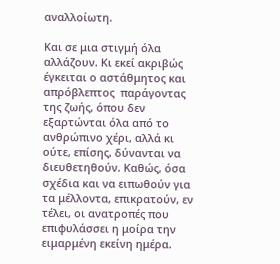αναλλοίωτη.

Και σε μια στιγμή όλα αλλάζουν. Κι εκεί ακριβώς έγκειται ο αστάθμητος και απρόβλεπτος  παράγοντας της ζωής, όπου δεν εξαρτώνται όλα από το ανθρώπινο χέρι, αλλά κι ούτε, επίσης, δύνανται να διευθετηθούν. Καθώς, όσα σχέδια και να ειπωθούν για τα μέλλοντα, επικρατούν, εν τέλει, οι ανατροπές που επιφυλάσσει η μοίρα την ειμαρμένη εκείνη ημέρα.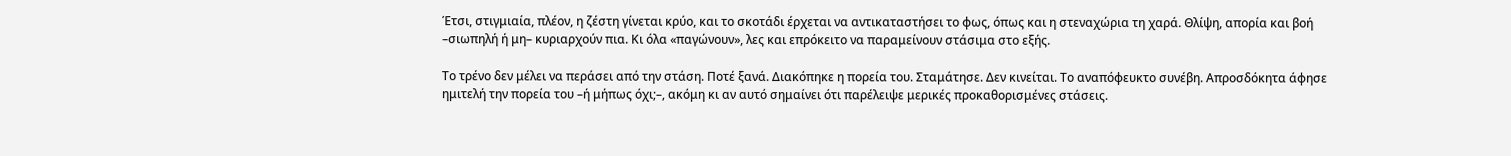Έτσι, στιγμιαία, πλέον, η ζέστη γίνεται κρύο, και το σκοτάδι έρχεται να αντικαταστήσει το φως, όπως και η στεναχώρια τη χαρά. Θλίψη, απορία και βοή –σιωπηλή ή μη– κυριαρχούν πια. Κι όλα «παγώνουν», λες και επρόκειτο να παραμείνουν στάσιμα στο εξής.

Το τρένο δεν μέλει να περάσει από την στάση. Ποτέ ξανά. Διακόπηκε η πορεία του. Σταμάτησε. Δεν κινείται. Το αναπόφευκτο συνέβη. Απροσδόκητα άφησε ημιτελή την πορεία του –ή μήπως όχι;–, ακόμη κι αν αυτό σημαίνει ότι παρέλειψε μερικές προκαθορισμένες στάσεις.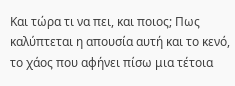Και τώρα τι να πει, και ποιος; Πως καλύπτεται η απουσία αυτή και το κενό, το χάος που αφήνει πίσω μια τέτοια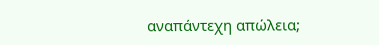αναπάντεχη απώλεια;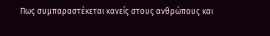Πως συμπαραστέκεται κανείς στους ανθρώπους και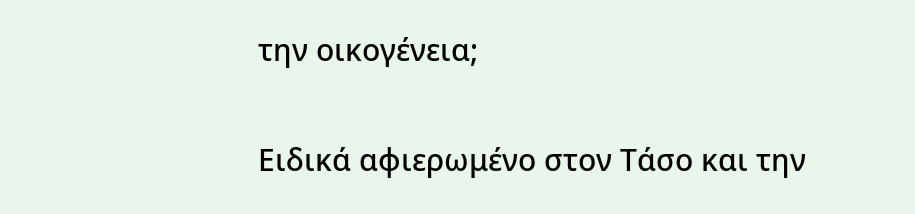την οικογένεια;

Ειδικά αφιερωμένο στον Τάσο και την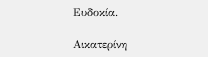Ευδοκία.

Αικατερίνη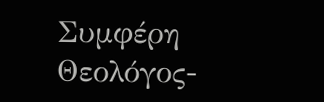Συμφέρη
Θεολόγος-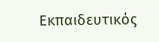Εκπαιδευτικός